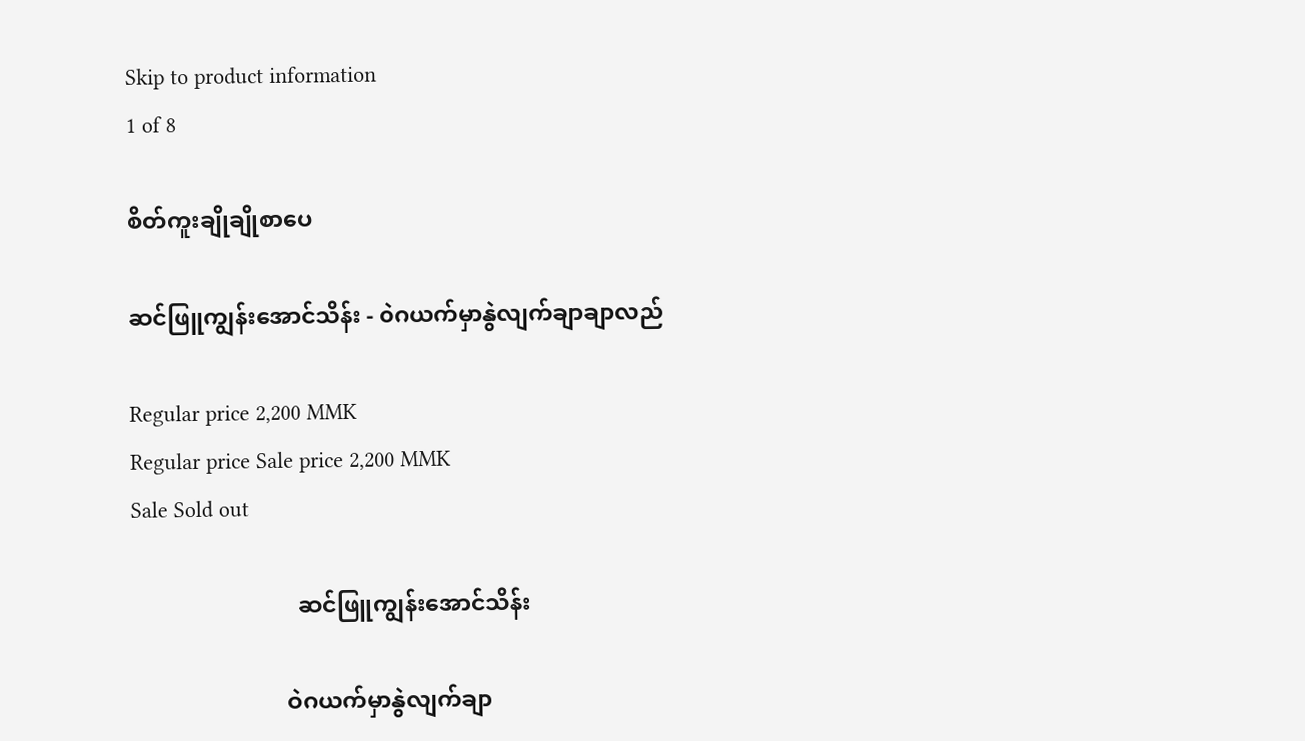Skip to product information
1 of 8

စိတ်ကူးချိုချိုစာပေ

ဆင်ဖြူကျွန်းအောင်သိန်း - ၀ဲဂယက်မှာနွဲလျက်ချာချာလည်

Regular price 2,200 MMK
Regular price Sale price 2,200 MMK
Sale Sold out

                             ဆင်ဖြူကျွန်းအောင်သိန်း

                           ဝဲဂယက်မှာနွဲလျက်ချာ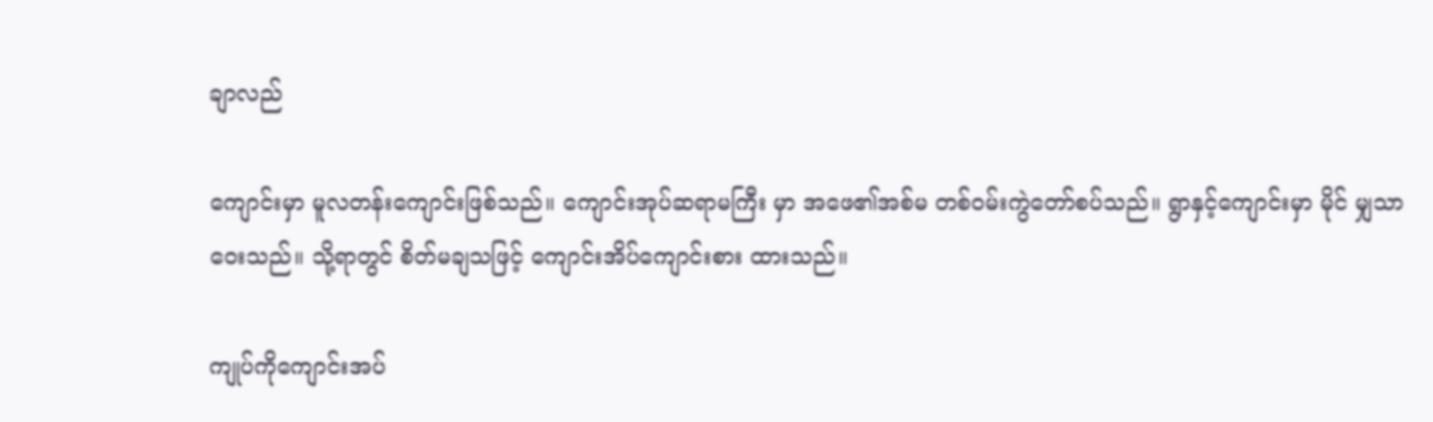ချာလည်

ကျောင်းမှာ မူလတန်းကျောင်းဖြစ်သည်။ ကျောင်းအုပ်ဆရာမကြီး မှာ အဖေ၏အစ်မ တစ်ဝမ်းကွဲတော်စပ်သည်။ ရွာနှင့်ကျောင်းမှာ မိုင် မျှသာဝေးသည်။ သို့ရာတွင် စိတ်မချသဖြင့် ကျောင်းအိပ်ကျောင်းစား ထားသည်။

ကျုပ်ကိုကျောင်းအပ်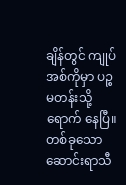ချိန်တွင် ကျုပ်အစ်ကိုမှာ ပဉ္စမတန်းသို့ရောက် နေပြီ။ တစ်ခုသော ဆောင်းရာသီ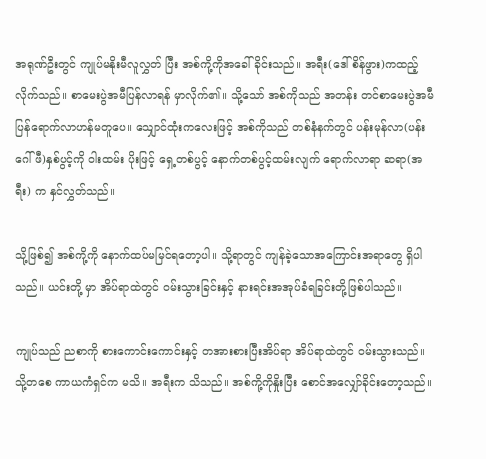အရုဏ်ဦးတွင် ကျုပ်မနိုးမီလူလွှတ် ပြီး အစ်ကို့ကိုအခေါ်ခိုင်းသည်။ အရီး(ဒေါ်စိန်ဖွား)ကထည့်လိုက်သည်။ စာမေးပွဲအမီပြန်လာရန် မှာလိုက်၏။ သို့သော် အစ်ကိုသည် အတန်း တင်စာမေးပွဲအမီပြန်ရောက်လာဟန်မတူပေ။ သျှောင်ထုံးကလေးဖြင့် အစ်ကိုသည် တစ်နံနက်တွင် ပန်းမုန်လာ(ပန်းဂေါ်ဖီ)နှစ်ပွင့်ကို ဝါးထမ်း ပိုးဖြင့် ရှေ့တစ်ပွင့် နောက်တစ်ပွင့်ထမ်းလျက် ရောက်လာရာ ဆရာ(အရီး) က နှင်လွှတ်သည်။

သို့ဖြစ်၍ အစ်ကို့ကို နောက်ထပ်မမြင်ရတော့ပါ။ သို့ရာတွင် ကျန်ခဲ့သောအကြောင်းအရာတွေ ရှိပါသည်။ ယင်းတို့ မှာ အိပ်ရာထဲတွင် ဝမ်းသွားခြင်းနှင့် နားရင်းအအုပ်ခံရခြင်းတို့ဖြစ်ပါသည်။

ကျုပ်သည် ညစာကို စားကောင်းကောင်းနှင့် တအားစားပြီးအိပ်ရာ အိပ်ရာထဲတွင် ဝမ်းသွားသည်။ သို့တစေ ကာယကံရှင်က မသိ။ အရီးက သိသည်။ အစ်ကို့ကိုနှိုးပြီး စောင်အလျှော်ခိုင်းတော့သည်။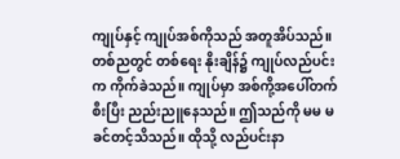ကျုပ်နှင့် ကျုပ်အစ်ကိုသည် အတူအိပ်သည်။ တစ်ညတွင် တစ်ရေး နိုးချိန်၌ ကျုပ်လည်ပင်းက ကိုက်ခဲသည်။ ကျုပ်မှာ အစ်ကို့အပေါ်တက် စီးပြီး ညည်းညူနေသည်။ ဤသည်ကို မမ မခင်တင့်သိသည်။ ထိုသို့ လည်ပင်းနာ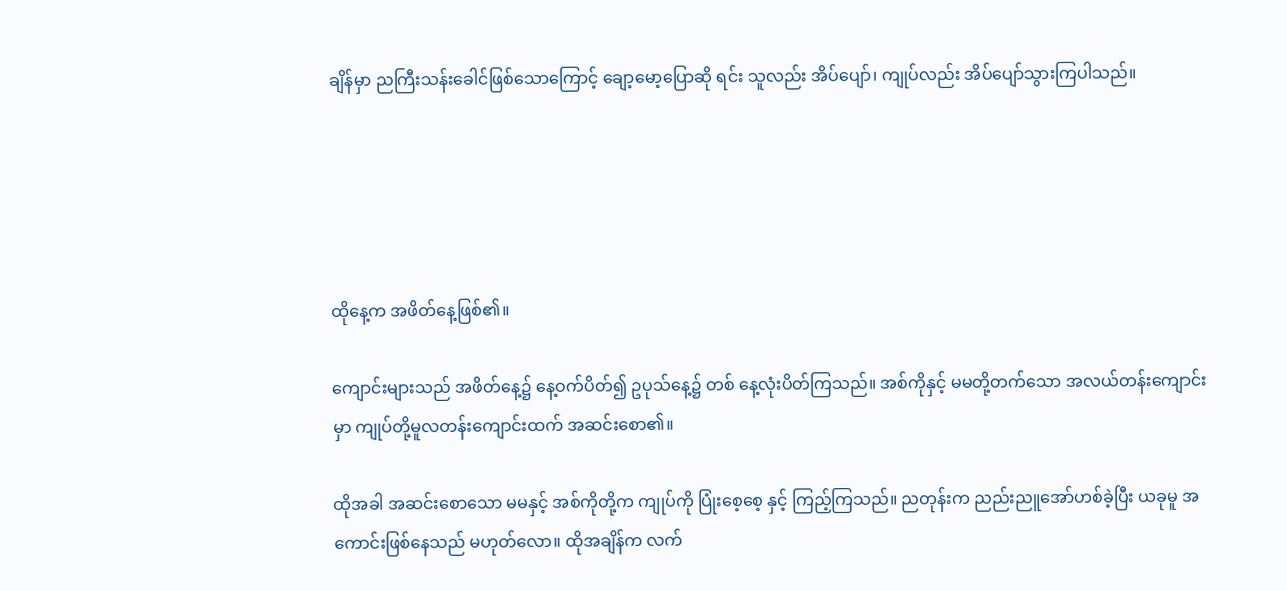ချိန်မှာ ညကြီးသန်းခေါင်ဖြစ်သောကြောင့် ချော့မော့ပြောဆို ရင်း သူလည်း အိပ်ပျော်၊ ကျုပ်လည်း အိပ်ပျော်သွားကြပါသည်။





ထိုနေ့က အဖိတ်နေ့ဖြစ်၏။

ကျောင်းများသည် အဖိတ်နေ့၌ နေ့ဝက်ပိတ်၍ ဥပုသ်နေ့၌ တစ် နေ့လုံးပိတ်ကြသည်။ အစ်ကိုနှင့် မမတို့တက်သော အလယ်တန်းကျောင်း မှာ ကျုပ်တို့မူလတန်းကျောင်းထက် အဆင်းစော၏။

ထိုအခါ အဆင်းစောသော မမနှင့် အစ်ကိုတို့က ကျုပ်ကို ပြုံးစေ့စေ့ နှင့် ကြည့်ကြသည်။ ညတုန်းက ညည်းညူအော်ဟစ်ခဲ့ပြီး ယခုမူ အကောင်းဖြစ်နေသည် မဟုတ်လော။ ထိုအချိန်က လက်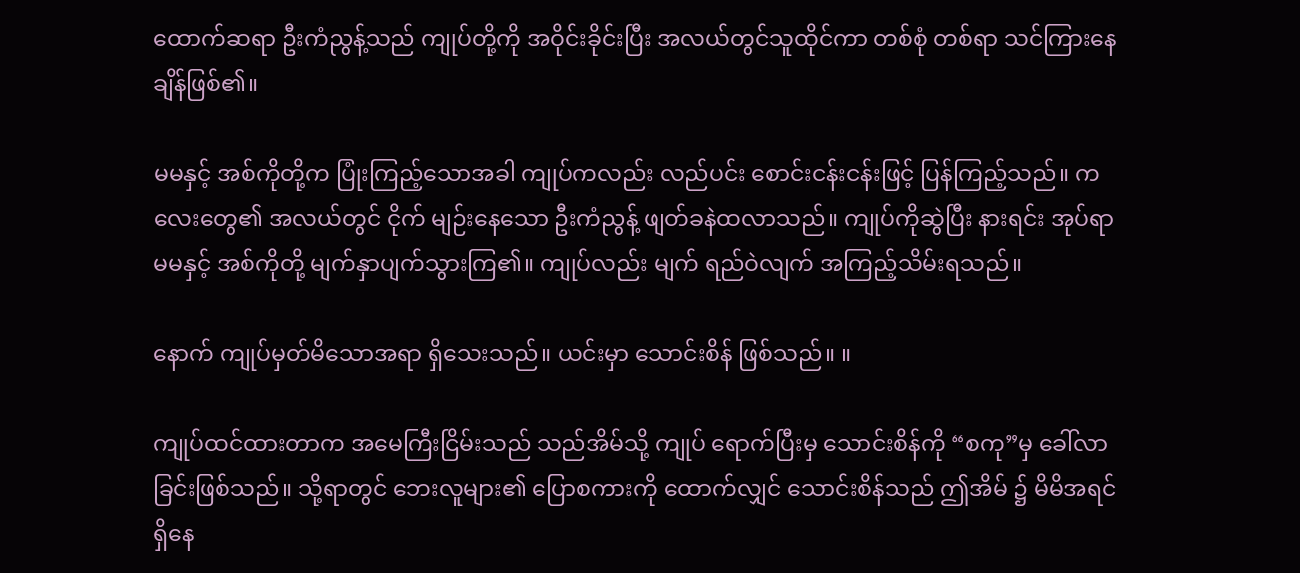ထောက်ဆရာ ဦးကံညွန့်သည် ကျုပ်တို့ကို အဝိုင်းခိုင်းပြီး အလယ်တွင်သူထိုင်ကာ တစ်စုံ တစ်ရာ သင်ကြားနေချိန်ဖြစ်၏။

မမနှင့် အစ်ကိုတို့က ပြုံးကြည့်သောအခါ ကျုပ်ကလည်း လည်ပင်း စောင်းငန်းငန်းဖြင့် ပြန်ကြည့်သည်။ ကလေးတွေ၏ အလယ်တွင် ငိုက် မျဉ်းနေသော ဦးကံညွန့် ဖျတ်ခနဲထလာသည်။ ကျုပ်ကိုဆွဲပြီး နားရင်း အုပ်ရာ မမနှင့် အစ်ကိုတို့ မျက်နှာပျက်သွားကြ၏။ ကျုပ်လည်း မျက် ရည်ဝဲလျက် အကြည့်သိမ်းရသည်။

နောက် ကျုပ်မှတ်မိသောအရာ ရှိသေးသည်။ ယင်းမှာ သောင်းစိန် ဖြစ်သည်။ ။

ကျုပ်ထင်ထားတာက အမေကြီးငြိမ်းသည် သည်အိမ်သို့ ကျုပ် ရောက်ပြီးမှ သောင်းစိန်ကို “စကု”မှ ခေါ်လာခြင်းဖြစ်သည်။ သို့ရာတွင် ဘေးလူများ၏ ပြောစကားကို ထောက်လျှင် သောင်းစိန်သည် ဤအိမ် ၌ မိမိအရင်ရှိနေ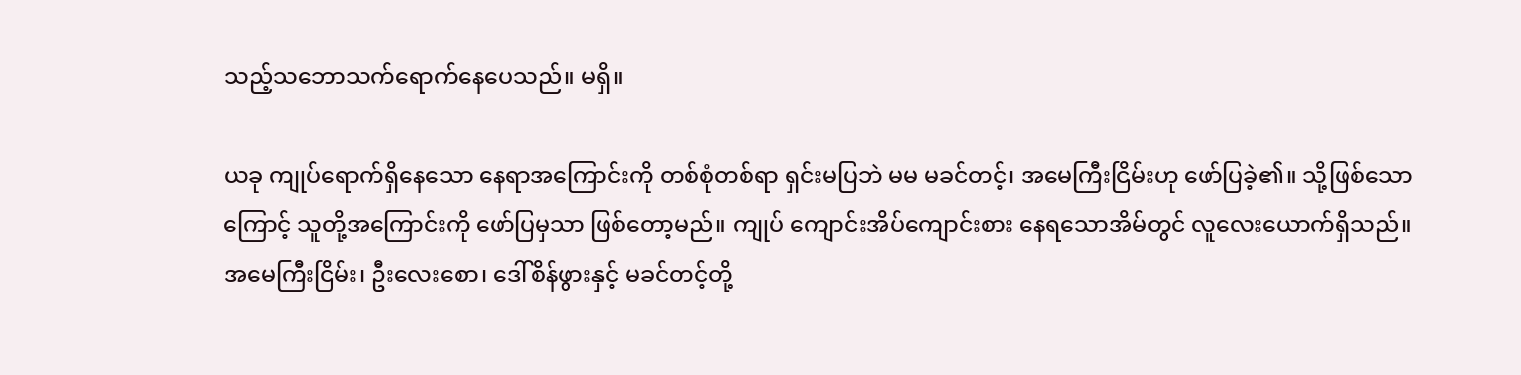သည့်သဘောသက်ရောက်နေပေသည်။ မရှိ။

ယခု ကျုပ်ရောက်ရှိနေသော နေရာအကြောင်းကို တစ်စုံတစ်ရာ ရှင်းမပြဘဲ မမ မခင်တင့်၊ အမေကြီးငြိမ်းဟု ဖော်ပြခဲ့၏။ သို့ဖြစ်သော ကြောင့် သူတို့အကြောင်းကို ဖော်ပြမှသာ ဖြစ်တော့မည်။ ကျုပ် ကျောင်းအိပ်ကျောင်းစား နေရသောအိမ်တွင် လူလေးယောက်ရှိသည်။ အမေကြီးငြိမ်း၊ ဦးလေးစော၊ ဒေါ်စိန်ဖွားနှင့် မခင်တင့်တို့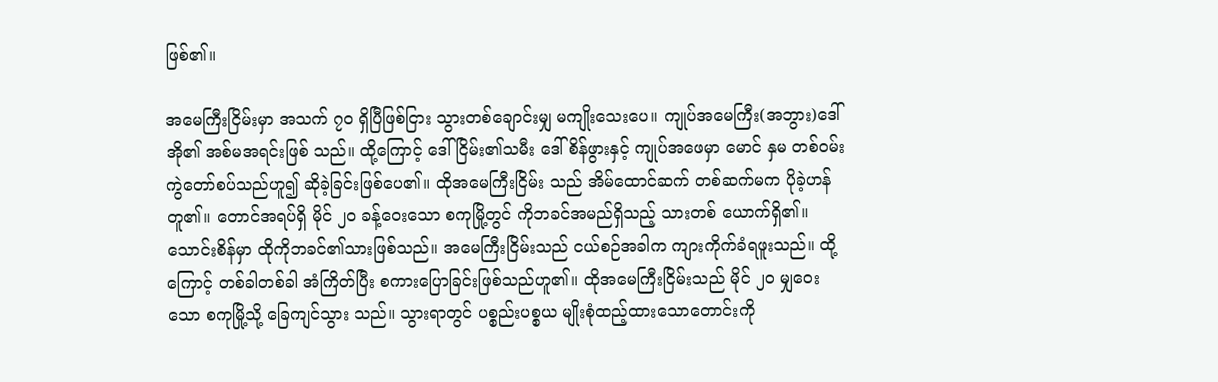ဖြစ်၏။

အမေကြီးငြိမ်းမှာ အသက် ၇၀ ရှိပြီဖြစ်ငြား သွားတစ်ချောင်းမျှ မကျိုးသေးပေ။ ကျုပ်အမေကြီး(အဘွား)ဒေါ်အို၏ အစ်မအရင်းဖြစ် သည်။ ထို့ကြောင့် ဒေါ်ငြိမ်း၏သမီး ဒေါ်စိန်ဖွားနှင့် ကျုပ်အဖေမှာ မောင် နှမ တစ်ဝမ်းကွဲတော်စပ်သည်ဟူ၍ ဆိုခဲ့ခြင်းဖြစ်ပေ၏။ ထိုအမေကြီးငြိမ်း သည် အိမ်ထောင်ဆက် တစ်ဆက်မက ပိုခဲ့ဟန်တူ၏။ တောင်အရပ်ရှိ မိုင် ၂၀ ခန့်ဝေးသော စကုမြို့တွင် ကိုဘခင်အမည်ရှိသည့် သားတစ် ယောက်ရှိ၏။ သောင်းစိန်မှာ ထိုကိုဘခင်၏သားဖြစ်သည်။ အမေကြီးငြိမ်းသည် ငယ်စဉ်အခါက ကျားကိုက်ခံရဖူးသည်။ ထို့ ကြောင့် တစ်ခါတစ်ခါ အံကြိတ်ပြီး စကားပြောခြင်းဖြစ်သည်ဟူ၏။ ထိုအမေကြီးငြိမ်းသည် မိုင် ၂၀ မျှဝေးသော စကုမြို့သို့ ခြေကျင်သွား သည်။ သွားရာတွင် ပစ္စည်းပစ္စယ မျိုးစုံထည့်ထားသောတောင်းကို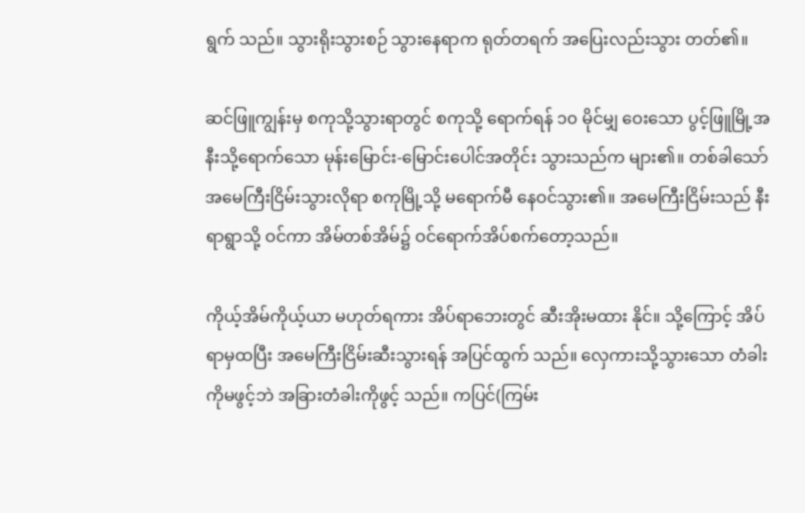ရွက် သည်။ သွားရိုးသွားစဉ် သွားနေရာက ရုတ်တရက် အပြေးလည်းသွား တတ်၏။

ဆင်ဖြူကျွန်းမှ စကုသို့သွားရာတွင် စကုသို့ ရောက်ရန် ၁၀ မိုင်မျှ ဝေးသော ပွင့်ဖြူမြို့အနီးသို့ရောက်သော မုန်းမြောင်း-မြောင်းပေါင်အတိုင်း သွားသည်က များ၏။ တစ်ခါသော် အမေကြီးငြိမ်းသွားလိုရာ စကုမြို့သို့ မရောက်မီ နေဝင်သွား၏။ အမေကြီးငြိမ်းသည် နီးရာရွာသို့ ဝင်ကာ အိမ်တစ်အိမ်၌ ဝင်ရောက်အိပ်စက်တော့သည်။

ကိုယ့်အိမ်ကိုယ့်ယာ မဟုတ်ရကား အိပ်ရာဘေးတွင် ဆီးအိုးမထား နိုင်။ သို့ကြောင့် အိပ်ရာမှထပြီး အမေကြီးငြိမ်းဆီးသွားရန် အပြင်ထွက် သည်။ လှေကားသို့သွားသော တံခါးကိုမဖွင့်ဘဲ အခြားတံခါးကိုဖွင့် သည်။ ကပြင်(ကြမ်း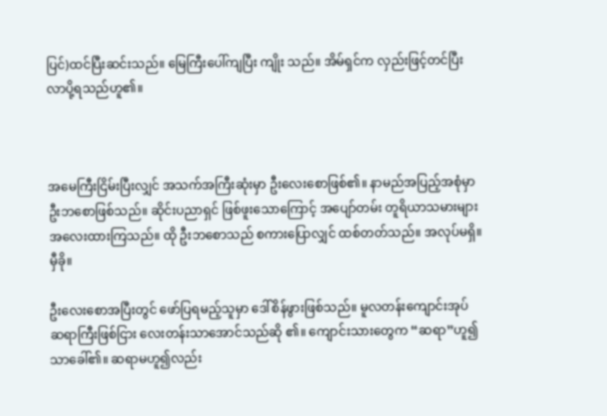ပြင်)ထင်ပြီးဆင်းသည်။ မြေကြီးပေါ်ကျပြီး ကျိုး သည်။ အိမ်ရှင်က လှည်းဖြင့်တင်ပြီး လာပို့ရသည်ဟူ၏။



အမေကြီးငြိမ်းပြီးလျှင် အသက်အကြီးဆုံးမှာ ဦးလေးစောဖြစ်၏။ နာမည်အပြည့်အစုံမှာ ဦးဘစောဖြစ်သည်။ ဆိုင်းပညာရှင် ဖြစ်ဖူးသောကြောင့် အပျော်တမ်း တူရိယာသမားများ အလေးထားကြသည်။ ထို ဦးဘစောသည် စကားပြောလျှင် ထစ်တတ်သည်။ အလုပ်မရှိ။ မှီခို။

ဦးလေးစောအပြီးတွင် ဖော်ပြရမည့်သူမှာ ဒေါ်စိန်ဖွားဖြစ်သည်။ မူလတန်းကျောင်းအုပ် ဆရာကြီးဖြစ်ငြား လေးတန်းသာအောင်သည်ဆို ၏။ ကျောင်းသားတွေက “ဆရာ”ဟူ၍သာခေါ်၏။ ဆရာမဟူ၍လည်း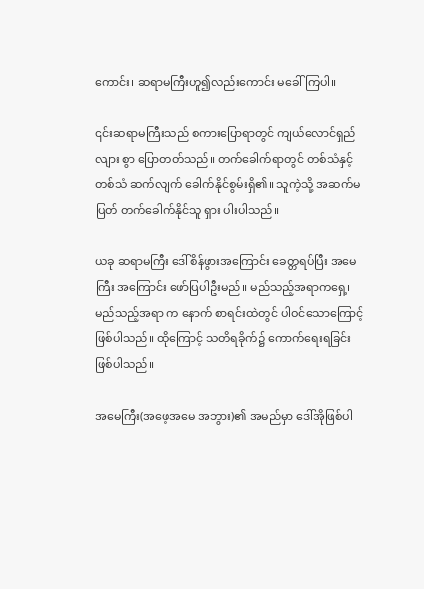ကောင်း၊ ဆရာမကြီးဟူ၍လည်းကောင်း မခေါ်ကြပါ။

၎င်းဆရာမကြီးသည် စကားပြောရာတွင် ကျယ်လောင်ရှည်လျား စွာ ပြောတတ်သည်။ တက်ခေါက်ရာတွင် တစ်သံနှင့်တစ်သံ ဆက်လျက် ခေါက်နိုင်စွမ်းရှိ၏။ သူကဲ့သို့ အဆက်မပြတ် တက်ခေါက်နိုင်သူ ရှား ပါးပါသည်။

ယခု ဆရာမကြီး ဒေါ်စိန်ဖွားအကြောင်း ခေတ္တရပ်ပြီး အမေကြီး အကြောင်း ဖော်ပြပါဦးမည်။ မည်သည့်အရာကရှေ့၊ မည်သည့်အရာ က နောက် စာရင်းထဲတွင် ပါဝင်သောကြောင့် ဖြစ်ပါသည်။ ထိုကြောင့် သတိရခိုက်၌ ကောက်ရေးရခြင်းဖြစ်ပါသည်။

အမေကြီး(အဖေ့အမေ အဘွား)၏ အမည်မှာ ဒေါ်အိုဖြစ်ပါ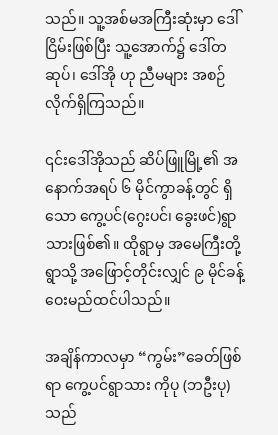သည်။ သူ့အစ်မအကြီးဆုံးမှာ ဒေါ်ငြိမ်းဖြစ်ပြီး သူ့အောက်၌ ဒေါ်တဆုပ်၊ ဒေါ်အို ဟု ညီမများ အစဉ်လိုက်ရှိကြသည်။

၎င်းဒေါ်အိုသည် ဆိပ်ဖြူမြို့၏ အနောက်အရပ် ၆ မိုင်ကွာခန့်တွင် ရှိသော ကွေ့ပင်(ဂွေးပင်၊ ခွေးဖင်)ရွာသားဖြစ်၏။ ထိုရွာမှ အမေကြီးတို့ ရွာသို့ အဖြောင့်တိုင်းလျှင် ၉ မိုင်ခန့်ဝေးမည်ထင်ပါသည်။

အချိန်ကာလမှာ “ကွမ်း”ခေတ်ဖြစ်ရာ ကွေ့ပင်ရွာသား ကိုပု (ဘဦးပု)သည်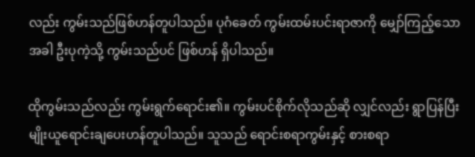လည်း ကွမ်းသည်ဖြစ်ဟန်တူပါသည်။ ပုဂံခေတ် ကွမ်းထမ်းပင်းရာဇာကို မျှော်ကြည့်သောအခါ ဦးပုကဲ့သို့ ကွမ်းသည်ပင် ဖြစ်ဟန် ရှိပါသည်။

ထိုကွမ်းသည်လည်း ကွမ်းရွက်ရောင်း၏။ ကွမ်းပင်စိုက်လိုသည်ဆို လျှင်လည်း ရွာပြန်ပြီး မျိုးယူရောင်းချပေးဟန်တူပါသည်။ သူသည် ရောင်းစရာကွမ်းနှင့် စားစရာ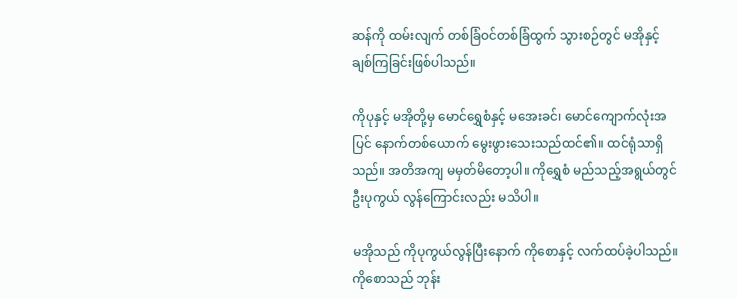ဆန်ကို ထမ်းလျက် တစ်ခြံဝင်တစ်ခြံထွက် သွားစဉ်တွင် မအိုနှင့် ချစ်ကြခြင်းဖြစ်ပါသည်။

ကိုပုနှင့် မအိုတို့မှ မောင်ရွှေစံနှင့် မအေးခင်၊ မောင်ကျောက်လုံးအပြင် နောက်တစ်ယောက် မွေးဖွားသေးသည်ထင်၏။ ထင်ရုံသာရှိသည်။ အတိအကျ မမှတ်မိတော့ပါ။ ကိုရွှေစံ မည်သည့်အရွယ်တွင် ဦးပုကွယ် လွန်ကြောင်းလည်း မသိပါ။

မအိုသည် ကိုပုကွယ်လွန်ပြီးနောက် ကိုစောနှင့် လက်ထပ်ခဲ့ပါသည်။ ကိုစောသည် ဘုန်း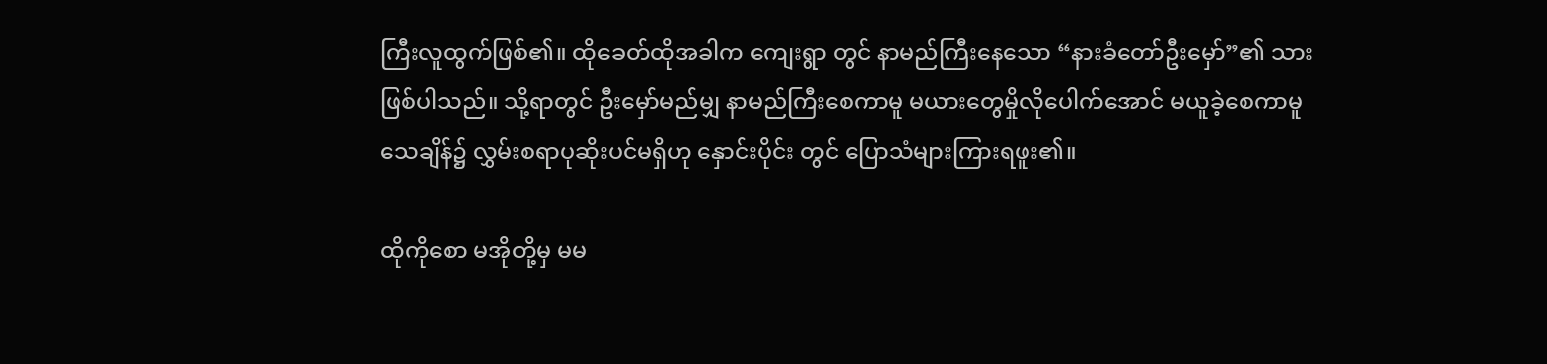ကြီးလူထွက်ဖြစ်၏။ ထိုခေတ်ထိုအခါက ကျေးရွာ တွင် နာမည်ကြီးနေသော “နားခံတော်ဦးမှော်”၏ သားဖြစ်ပါသည်။ သို့ရာတွင် ဦးမှော်မည်မျှ နာမည်ကြီးစေကာမူ မယားတွေမှိုလိုပေါက်အောင် မယူခဲ့စေကာမူ သေချိန်၌ လွှမ်းစရာပုဆိုးပင်မရှိဟု နှောင်းပိုင်း တွင် ပြောသံများကြားရဖူး၏။

ထိုကိုစော မအိုတို့မှ မမ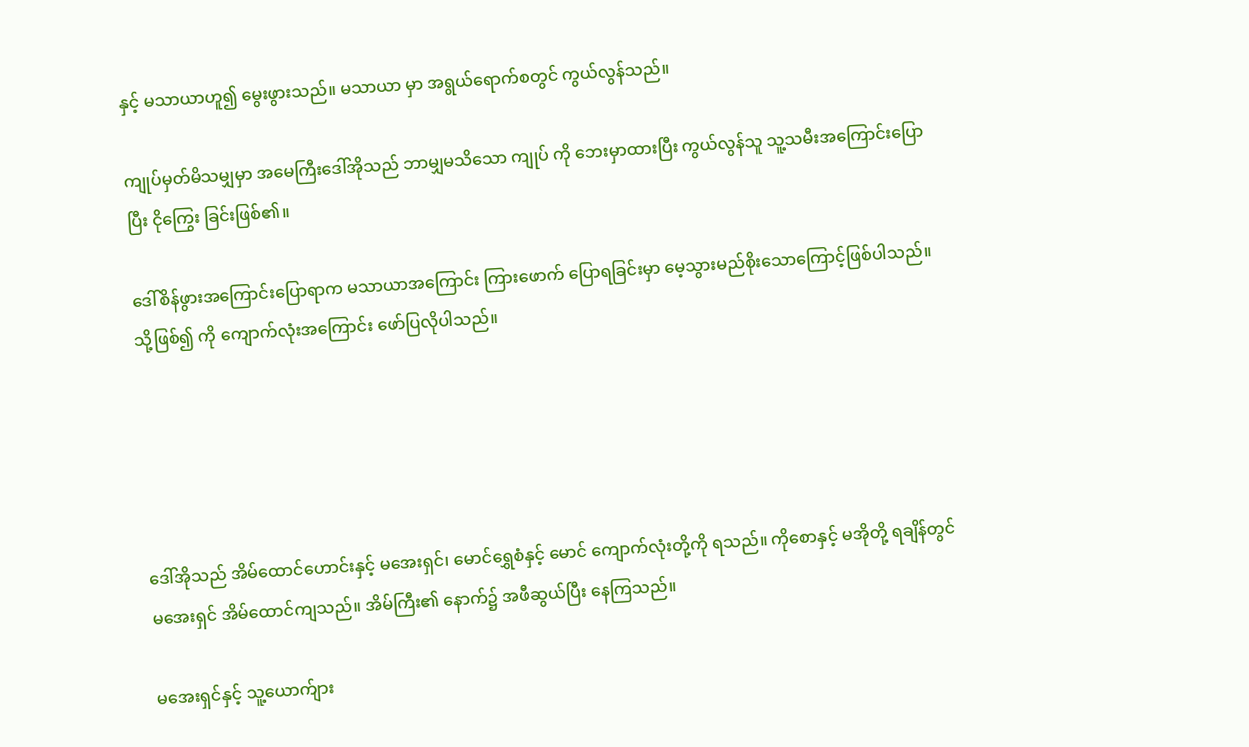နှင့် မသာယာဟူ၍ မွေးဖွားသည်။ မသာယာ မှာ အရွယ်ရောက်စတွင် ကွယ်လွန်သည်။

ကျုပ်မှတ်မိသမျှမှာ အမေကြီးဒေါ်အိုသည် ဘာမျှမသိသော ကျုပ် ကို ဘေးမှာထားပြီး ကွယ်လွန်သူ သူ့သမီးအကြောင်းပြောပြီး ငိုကြွေး ခြင်းဖြစ်၏။

ဒေါ်စိန်ဖွားအကြောင်းပြောရာက မသာယာအကြောင်း ကြားဖောက် ပြောရခြင်းမှာ မေ့သွားမည်စိုးသောကြောင့်ဖြစ်ပါသည်။ သို့ဖြစ်၍ ကို ကျောက်လုံးအကြောင်း ဖော်ပြလိုပါသည်။





ဒေါ်အိုသည် အိမ်ထောင်ဟောင်းနှင့် မအေးရှင်၊ မောင်ရွှေစံနှင့် မောင် ကျောက်လုံးတို့ကို ရသည်။ ကိုစောနှင့် မအိုတို့ ရချိန်တွင် မအေးရှင် အိမ်ထောင်ကျသည်။ အိမ်ကြီး၏ နောက်၌ အဖီဆွယ်ပြီး နေကြသည်။

မအေးရှင်နှင့် သူ့ယောက်ျား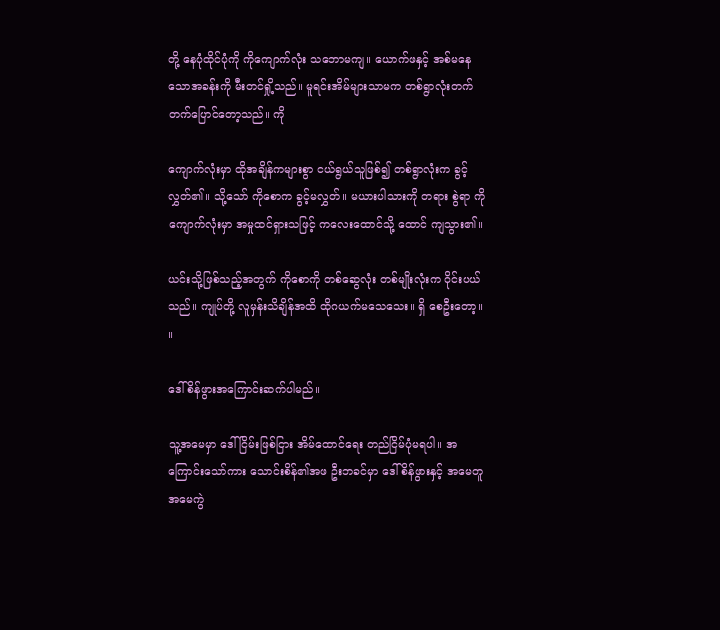တို့ နေပုံထိုင်ပုံကို ကိုကျောက်လုံး သဘောမကျ။ ယောက်ဖနှင့် အစ်မနေသောအခန်းကို မီးတင်ရှို့သည်။ မူရင်းအိမ်များသာမက တစ်ရွာလုံးတက်တက်ပြောင်တော့သည်။ ကို

ကျောက်လုံးမှာ ထိုအချိန်ကများစွာ ငယ်ရွယ်သူဖြစ်၍ တစ်ရွာလုံးက ခွင့်လွှတ်၏။ သို့သော် ကိုစောက ခွင့်မလွှတ်။ မယားပါသားကို တရား စွဲရာ ကိုကျောက်လုံးမှာ အမှုထင်ရှားသဖြင့် ကလေးထောင်သို့ ထောင် ကျသွား၏။

ယင်းသို့ဖြစ်သည့်အတွက် ကိုစောကို တစ်ဆွေလုံး တစ်မျိုးလုံးက ဝိုင်းပယ်သည်။ ကျုပ်တို့ လူမှန်းသိချိန်အထိ ထိုဂယက်မသေသေး။ ရှိ စေဦးတော့။ ။

ဒေါ်စိန်ဖွားအကြောင်းဆက်ပါမည်။

သူ့အမေမှာ ဒေါ်ငြိမ်းဖြစ်ငြား အိမ်ထောင်ရေး တည်ငြိမ်ပုံမရပါ။ အကြောင်းသော်ကား သောင်းစိန်၏အဖ ဦးဘခင်မှာ ဒေါ်စိန်ဖွားနှင့် အမေတူ အမေကွဲ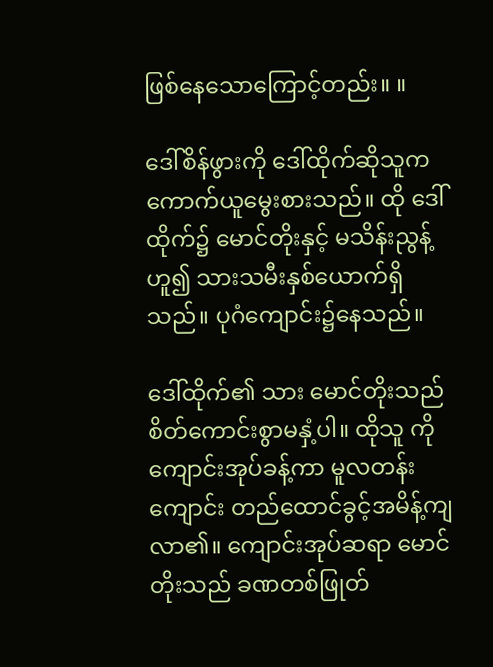ဖြစ်နေသောကြောင့်တည်း။ ။

ဒေါ်စိန်ဖွားကို ဒေါ်ထိုက်ဆိုသူက ကောက်ယူမွေးစားသည်။ ထို ဒေါ်ထိုက်၌ မောင်တိုးနှင့် မသိန်းညွန့်ဟူ၍ သားသမီးနှစ်ယောက်ရှိ သည်။ ပုဂံကျောင်း၌နေသည်။

ဒေါ်ထိုက်၏ သား မောင်တိုးသည် စိတ်ကောင်းစွာမနှံ့ပါ။ ထိုသူ ကို ကျောင်းအုပ်ခန့်ကာ မူလတန်းကျောင်း တည်ထောင်ခွင့်အမိန့်ကျ လာ၏။ ကျောင်းအုပ်ဆရာ မောင်တိုးသည် ခဏတစ်ဖြုတ်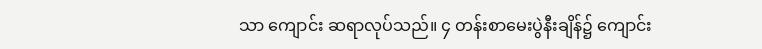သာ ကျောင်း ဆရာလုပ်သည်။ ၄ တန်းစာမေးပွဲနီးချိန်၌ ကျောင်း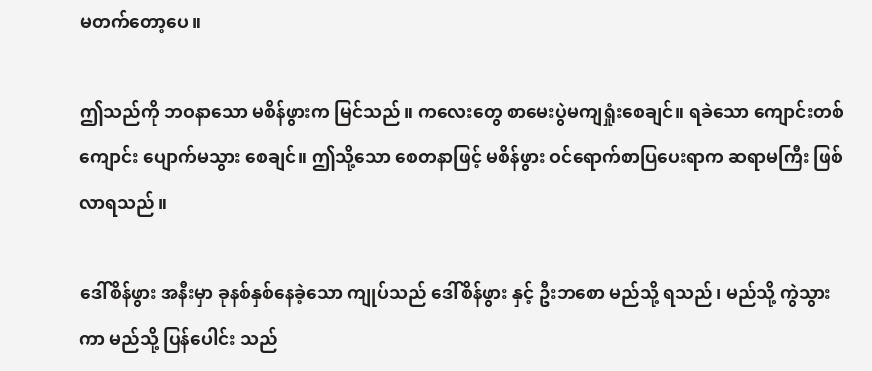မတက်တော့ပေ။

ဤသည်ကို ဘဝနာသော မစိန်ဖွားက မြင်သည်။ ကလေးတွေ စာမေးပွဲမကျရှုံးစေချင်။ ရခဲသော ကျောင်းတစ်ကျောင်း ပျောက်မသွား စေချင်။ ဤသို့သော စေတနာဖြင့် မစိန်ဖွား ဝင်ရောက်စာပြပေးရာက ဆရာမကြီး ဖြစ်လာရသည်။

ဒေါ်စိန်ဖွား အနီးမှာ ခုနစ်နှစ်နေခဲ့သော ကျုပ်သည် ဒေါ်စိန်ဖွား နှင့် ဦးဘစော မည်သို့ ရသည်၊ မည်သို့ ကွဲသွားကာ မည်သို့ ပြန်ပေါင်း သည်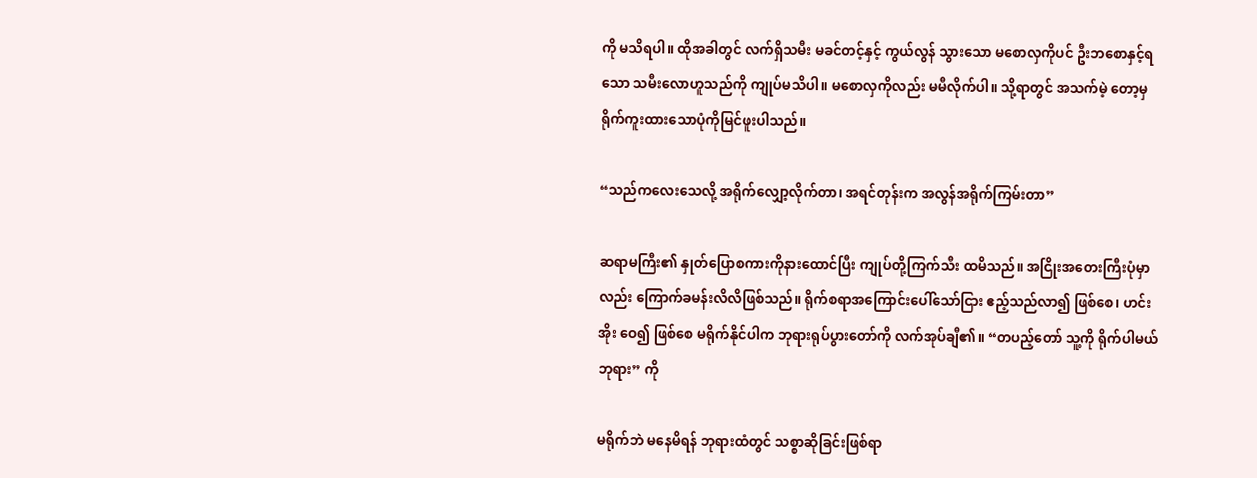ကို မသိရပါ။ ထိုအခါတွင် လက်ရှိသမီး မခင်တင့်နှင့် ကွယ်လွန် သွားသော မစောလှကိုပင် ဦးဘစောနှင့်ရသော သမီးလောဟူသည်ကို ကျုပ်မသိပါ။ မစောလှကိုလည်း မမီလိုက်ပါ။ သို့ရာတွင် အသက်မဲ့ တော့မှ ရိုက်ကူးထားသောပုံကိုမြင်ဖူးပါသည်။

“သည်ကလေးသေလို့ အရိုက်လျှော့လိုက်တာ၊ အရင်တုန်းက အလွန်အရိုက်ကြမ်းတာ”

ဆရာမကြီး၏ နှုတ်ပြောစကားကိုနားထောင်ပြီး ကျုပ်တို့ကြက်သီး ထမိသည်။ အငြိုးအတေးကြီးပုံမှာလည်း ကြောက်ခမန်းလိလိဖြစ်သည်။ ရိုက်စရာအကြောင်းပေါ်သော်ငြား ဧည့်သည်လာ၍ ဖြစ်စေ၊ ဟင်းအိုး ဝေ၍ ဖြစ်စေ မရိုက်နိုင်ပါက ဘုရားရုပ်ပွားတော်ကို လက်အုပ်ချီ၏။ “တပည့်တော် သူ့ကို ရိုက်ပါမယ်ဘုရား” ကို

မရိုက်ဘဲ မနေမိရန် ဘုရားထံတွင် သစ္စာဆိုခြင်းဖြစ်ရာ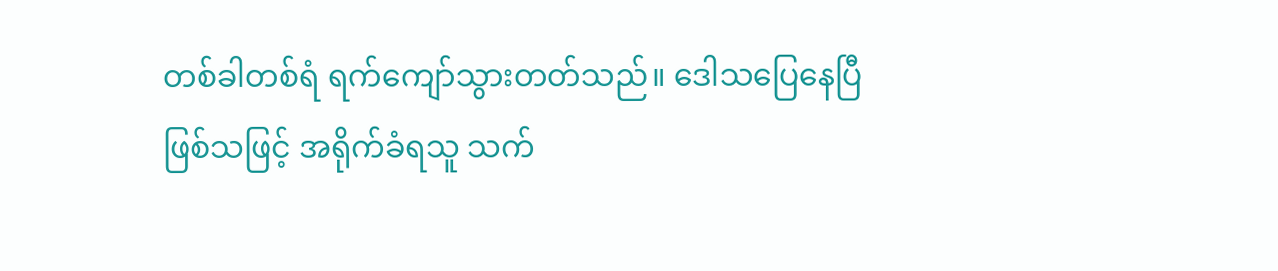တစ်ခါတစ်ရံ ရက်ကျော်သွားတတ်သည်။ ဒေါသပြေနေပြီဖြစ်သဖြင့် အရိုက်ခံရသူ သက်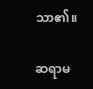သာ၏။

ဆရာမ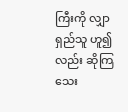ကြီးကို လျှာရှည်သူ ဟူ၍လည်း ဆိုကြသေး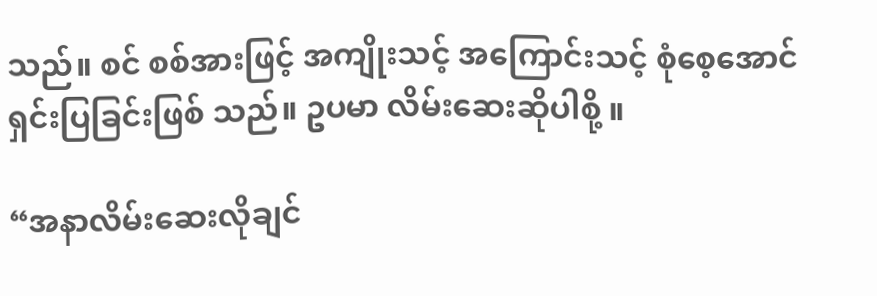သည်။ စင် စစ်အားဖြင့် အကျိုးသင့် အကြောင်းသင့် စုံစေ့အောင် ရှင်းပြခြင်းဖြစ် သည်။ ဥပမာ လိမ်းဆေးဆိုပါစို့ ။

“အနာလိမ်းဆေးလိုချင်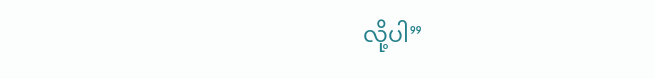လို့ပါ”